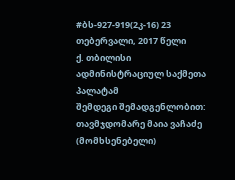#ბს-927-919(2კ-16) 23 თებერვალი, 2017 წელი
ქ. თბილისი
ადმინისტრაციულ საქმეთა პალატამ
შემდეგი შემადგენლობით:
თავმჯდომარე მაია ვაჩაძე (მომხსენებელი)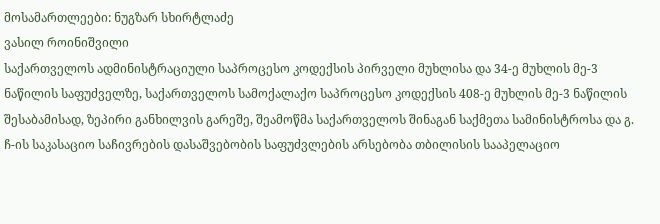მოსამართლეები: ნუგზარ სხირტლაძე
ვასილ როინიშვილი
საქართველოს ადმინისტრაციული საპროცესო კოდექსის პირველი მუხლისა და 34-ე მუხლის მე-3 ნაწილის საფუძველზე, საქართველოს სამოქალაქო საპროცესო კოდექსის 408-ე მუხლის მე-3 ნაწილის შესაბამისად, ზეპირი განხილვის გარეშე, შეამოწმა საქართველოს შინაგან საქმეთა სამინისტროსა და გ. ჩ-ის საკასაციო საჩივრების დასაშვებობის საფუძვლების არსებობა თბილისის სააპელაციო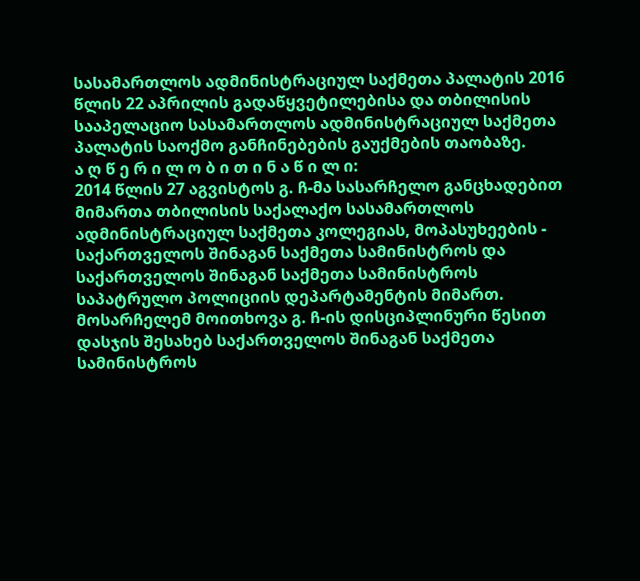სასამართლოს ადმინისტრაციულ საქმეთა პალატის 2016 წლის 22 აპრილის გადაწყვეტილებისა და თბილისის სააპელაციო სასამართლოს ადმინისტრაციულ საქმეთა პალატის საოქმო განჩინებების გაუქმების თაობაზე.
ა ღ წ ე რ ი ლ ო ბ ი თ ი ნ ა წ ი ლ ი:
2014 წლის 27 აგვისტოს გ. ჩ-მა სასარჩელო განცხადებით მიმართა თბილისის საქალაქო სასამართლოს ადმინისტრაციულ საქმეთა კოლეგიას, მოპასუხეების - საქართველოს შინაგან საქმეთა სამინისტროს და საქართველოს შინაგან საქმეთა სამინისტროს საპატრულო პოლიციის დეპარტამენტის მიმართ.
მოსარჩელემ მოითხოვა გ. ჩ-ის დისციპლინური წესით დასჯის შესახებ საქართველოს შინაგან საქმეთა სამინისტროს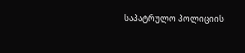საპატრულო პოლიციის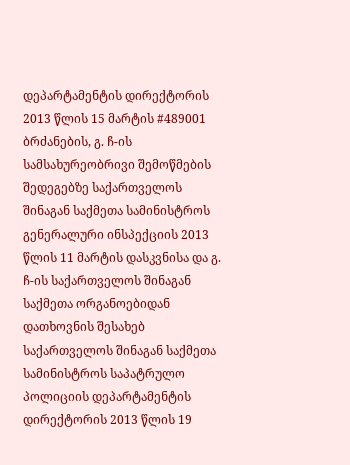დეპარტამენტის დირექტორის 2013 წლის 15 მარტის #489001 ბრძანების, გ. ჩ-ის სამსახურეობრივი შემოწმების შედეგებზე საქართველოს შინაგან საქმეთა სამინისტროს გენერალური ინსპექციის 2013 წლის 11 მარტის დასკვნისა და გ. ჩ-ის საქართველოს შინაგან საქმეთა ორგანოებიდან დათხოვნის შესახებ საქართველოს შინაგან საქმეთა სამინისტროს საპატრულო პოლიციის დეპარტამენტის დირექტორის 2013 წლის 19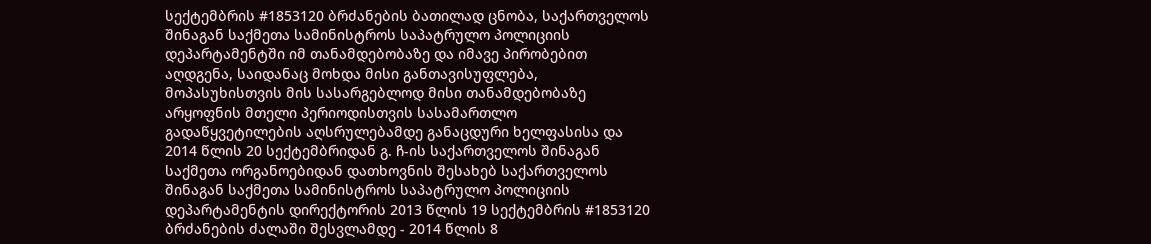სექტემბრის #1853120 ბრძანების ბათილად ცნობა, საქართველოს შინაგან საქმეთა სამინისტროს საპატრულო პოლიციის დეპარტამენტში იმ თანამდებობაზე და იმავე პირობებით აღდგენა, საიდანაც მოხდა მისი განთავისუფლება, მოპასუხისთვის მის სასარგებლოდ მისი თანამდებობაზე არყოფნის მთელი პერიოდისთვის სასამართლო გადაწყვეტილების აღსრულებამდე განაცდური ხელფასისა და 2014 წლის 20 სექტემბრიდან გ. ჩ-ის საქართველოს შინაგან საქმეთა ორგანოებიდან დათხოვნის შესახებ საქართველოს შინაგან საქმეთა სამინისტროს საპატრულო პოლიციის დეპარტამენტის დირექტორის 2013 წლის 19 სექტემბრის #1853120 ბრძანების ძალაში შესვლამდე - 2014 წლის 8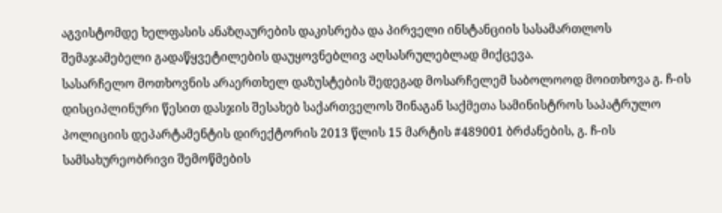აგვისტომდე ხელფასის ანაზღაურების დაკისრება და პირველი ინსტანციის სასამართლოს შემაჯამებელი გადაწყვეტილების დაუყოვნებლივ აღსასრულებლად მიქცევა.
სასარჩელო მოთხოვნის არაერთხელ დაზუსტების შედეგად მოსარჩელემ საბოლოოდ მოითხოვა გ. ჩ-ის დისციპლინური წესით დასჯის შესახებ საქართველოს შინაგან საქმეთა სამინისტროს საპატრულო პოლიციის დეპარტამენტის დირექტორის 2013 წლის 15 მარტის #489001 ბრძანების, გ. ჩ-ის სამსახურეობრივი შემოწმების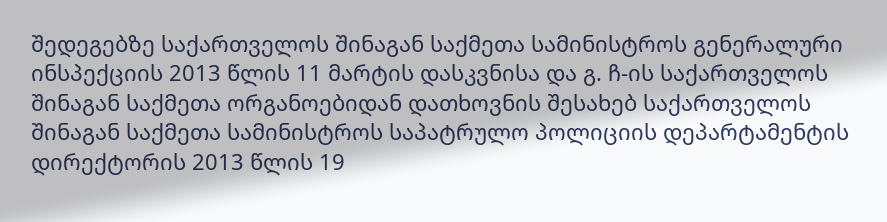შედეგებზე საქართველოს შინაგან საქმეთა სამინისტროს გენერალური ინსპექციის 2013 წლის 11 მარტის დასკვნისა და გ. ჩ-ის საქართველოს შინაგან საქმეთა ორგანოებიდან დათხოვნის შესახებ საქართველოს შინაგან საქმეთა სამინისტროს საპატრულო პოლიციის დეპარტამენტის დირექტორის 2013 წლის 19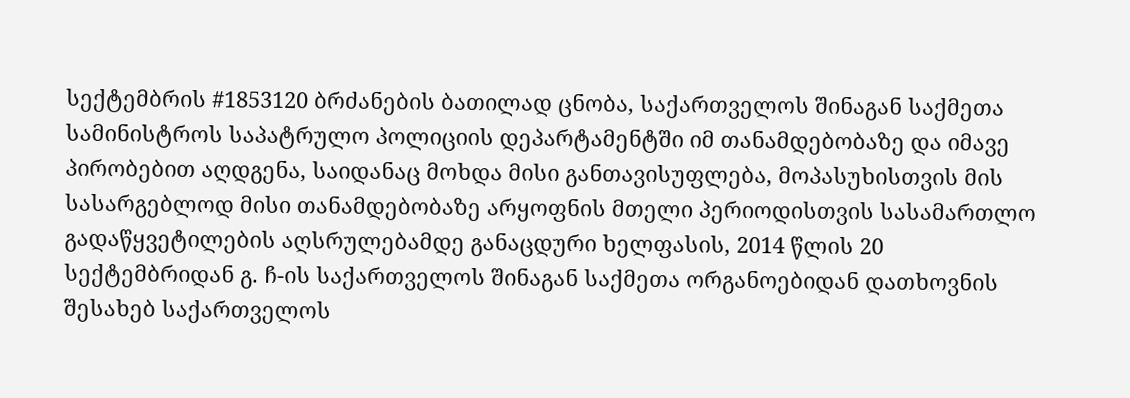სექტემბრის #1853120 ბრძანების ბათილად ცნობა, საქართველოს შინაგან საქმეთა სამინისტროს საპატრულო პოლიციის დეპარტამენტში იმ თანამდებობაზე და იმავე პირობებით აღდგენა, საიდანაც მოხდა მისი განთავისუფლება, მოპასუხისთვის მის სასარგებლოდ მისი თანამდებობაზე არყოფნის მთელი პერიოდისთვის სასამართლო გადაწყვეტილების აღსრულებამდე განაცდური ხელფასის, 2014 წლის 20 სექტემბრიდან გ. ჩ-ის საქართველოს შინაგან საქმეთა ორგანოებიდან დათხოვნის შესახებ საქართველოს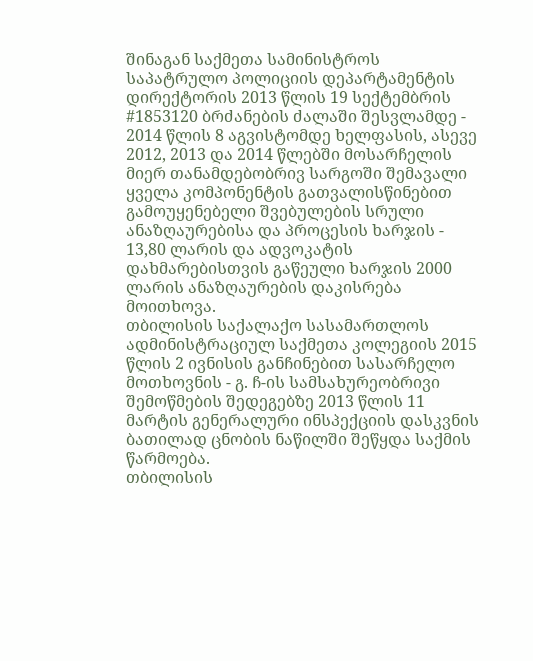შინაგან საქმეთა სამინისტროს საპატრულო პოლიციის დეპარტამენტის დირექტორის 2013 წლის 19 სექტემბრის #1853120 ბრძანების ძალაში შესვლამდე - 2014 წლის 8 აგვისტომდე ხელფასის, ასევე 2012, 2013 და 2014 წლებში მოსარჩელის მიერ თანამდებობრივ სარგოში შემავალი ყველა კომპონენტის გათვალისწინებით გამოუყენებელი შვებულების სრული ანაზღაურებისა და პროცესის ხარჯის - 13,80 ლარის და ადვოკატის დახმარებისთვის გაწეული ხარჯის 2000 ლარის ანაზღაურების დაკისრება მოითხოვა.
თბილისის საქალაქო სასამართლოს ადმინისტრაციულ საქმეთა კოლეგიის 2015 წლის 2 ივნისის განჩინებით სასარჩელო მოთხოვნის - გ. ჩ-ის სამსახურეობრივი შემოწმების შედეგებზე 2013 წლის 11 მარტის გენერალური ინსპექციის დასკვნის ბათილად ცნობის ნაწილში შეწყდა საქმის წარმოება.
თბილისის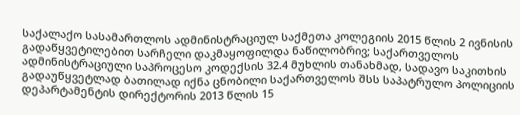საქალაქო სასამართლოს ადმინისტრაციულ საქმეთა კოლეგიის 2015 წლის 2 ივნისის გადაწყვეტილებით სარჩელი დაკმაყოფილდა ნაწილობრივ; საქართველოს ადმინისტრაციული საპროცესო კოდექსის 32.4 მუხლის თანახმად, სადავო საკითხის გადაუწყვეტლად ბათილად იქნა ცნობილი საქართველოს შსს საპატრულო პოლიციის დეპარტამენტის დირექტორის 2013 წლის 15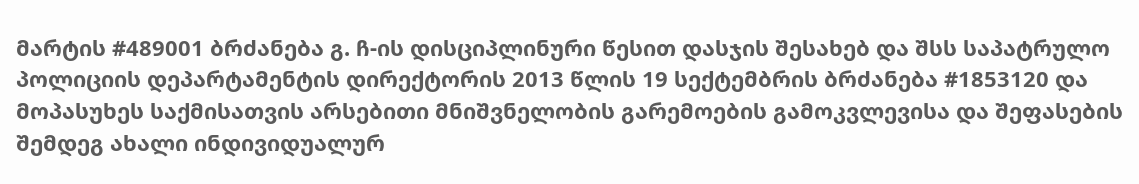მარტის #489001 ბრძანება გ. ჩ-ის დისციპლინური წესით დასჯის შესახებ და შსს საპატრულო პოლიციის დეპარტამენტის დირექტორის 2013 წლის 19 სექტემბრის ბრძანება #1853120 და მოპასუხეს საქმისათვის არსებითი მნიშვნელობის გარემოების გამოკვლევისა და შეფასების შემდეგ ახალი ინდივიდუალურ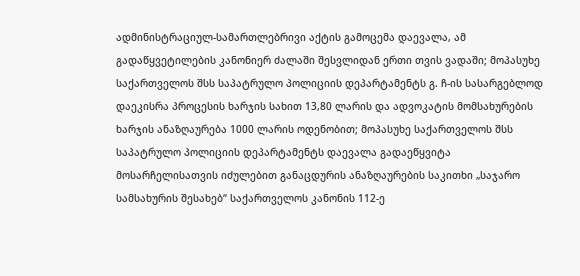ადმინისტრაციულ-სამართლებრივი აქტის გამოცემა დაევალა, ამ გადაწყვეტილების კანონიერ ძალაში შესვლიდან ერთი თვის ვადაში; მოპასუხე საქართველოს შსს საპატრულო პოლიციის დეპარტამენტს გ. ჩ-ის სასარგებლოდ დაეკისრა პროცესის ხარჯის სახით 13,80 ლარის და ადვოკატის მომსახურების ხარჯის ანაზღაურება 1000 ლარის ოდენობით; მოპასუხე საქართველოს შსს საპატრულო პოლიციის დეპარტამენტს დაევალა გადაეწყვიტა მოსარჩელისათვის იძულებით განაცდურის ანაზღაურების საკითხი „საჯარო სამსახურის შესახებ“ საქართველოს კანონის 112-ე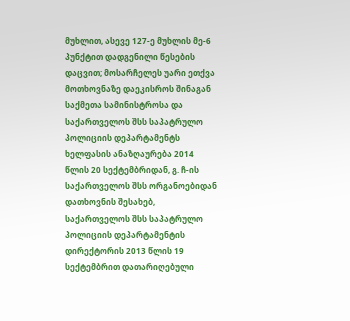მუხლით, ასევე 127-ე მუხლის მე-6 პუნქტით დადგენილი წესების დაცვით; მოსარჩელეს უარი ეთქვა მოთხოვნაზე დაეკისროს შინაგან საქმეთა სამინისტროსა და საქართველოს შსს საპატრულო პოლიციის დეპარტამენტს ხელფასის ანაზღაურება 2014 წლის 20 სექტემბრიდან, გ. ჩ-ის საქართველოს შსს ორგანოებიდან დათხოვნის შესახებ, საქართველოს შსს საპატრულო პოლიციის დეპარტამენტის დირექტორის 2013 წლის 19 სექტემბრით დათარიღებული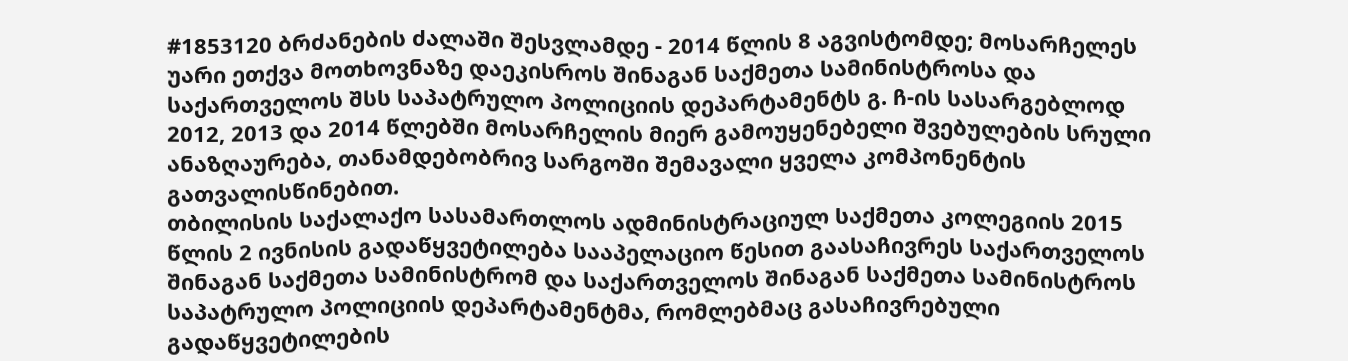#1853120 ბრძანების ძალაში შესვლამდე - 2014 წლის 8 აგვისტომდე; მოსარჩელეს უარი ეთქვა მოთხოვნაზე დაეკისროს შინაგან საქმეთა სამინისტროსა და საქართველოს შსს საპატრულო პოლიციის დეპარტამენტს გ. ჩ-ის სასარგებლოდ 2012, 2013 და 2014 წლებში მოსარჩელის მიერ გამოუყენებელი შვებულების სრული ანაზღაურება, თანამდებობრივ სარგოში შემავალი ყველა კომპონენტის გათვალისწინებით.
თბილისის საქალაქო სასამართლოს ადმინისტრაციულ საქმეთა კოლეგიის 2015 წლის 2 ივნისის გადაწყვეტილება სააპელაციო წესით გაასაჩივრეს საქართველოს შინაგან საქმეთა სამინისტრომ და საქართველოს შინაგან საქმეთა სამინისტროს საპატრულო პოლიციის დეპარტამენტმა, რომლებმაც გასაჩივრებული გადაწყვეტილების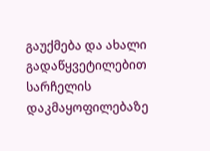გაუქმება და ახალი გადაწყვეტილებით სარჩელის დაკმაყოფილებაზე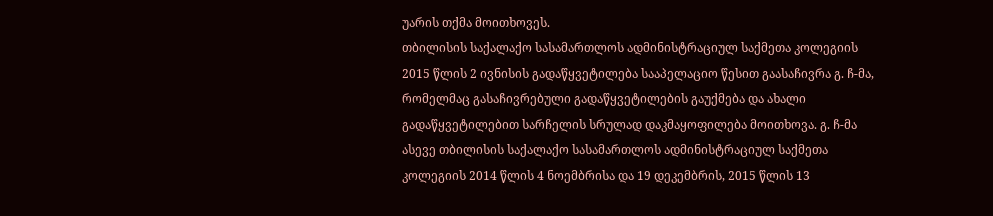უარის თქმა მოითხოვეს.
თბილისის საქალაქო სასამართლოს ადმინისტრაციულ საქმეთა კოლეგიის 2015 წლის 2 ივნისის გადაწყვეტილება სააპელაციო წესით გაასაჩივრა გ. ჩ-მა, რომელმაც გასაჩივრებული გადაწყვეტილების გაუქმება და ახალი გადაწყვეტილებით სარჩელის სრულად დაკმაყოფილება მოითხოვა. გ. ჩ-მა ასევე თბილისის საქალაქო სასამართლოს ადმინისტრაციულ საქმეთა კოლეგიის 2014 წლის 4 ნოემბრისა და 19 დეკემბრის, 2015 წლის 13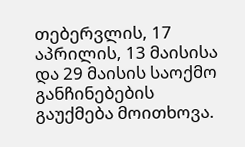თებერვლის, 17 აპრილის, 13 მაისისა და 29 მაისის საოქმო განჩინებების გაუქმება მოითხოვა.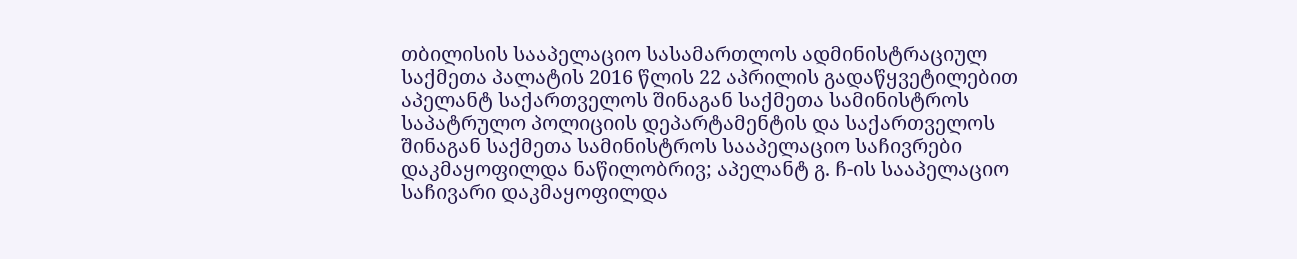თბილისის სააპელაციო სასამართლოს ადმინისტრაციულ საქმეთა პალატის 2016 წლის 22 აპრილის გადაწყვეტილებით აპელანტ საქართველოს შინაგან საქმეთა სამინისტროს საპატრულო პოლიციის დეპარტამენტის და საქართველოს შინაგან საქმეთა სამინისტროს სააპელაციო საჩივრები დაკმაყოფილდა ნაწილობრივ; აპელანტ გ. ჩ-ის სააპელაციო საჩივარი დაკმაყოფილდა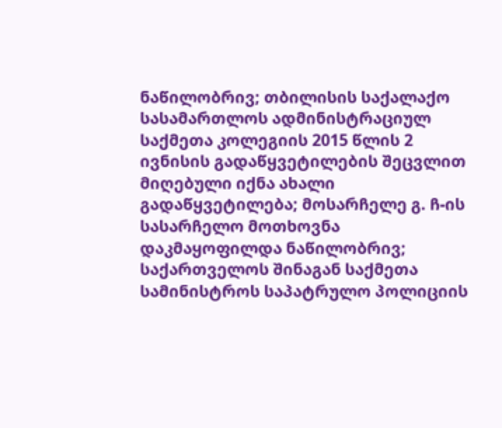ნაწილობრივ; თბილისის საქალაქო სასამართლოს ადმინისტრაციულ საქმეთა კოლეგიის 2015 წლის 2 ივნისის გადაწყვეტილების შეცვლით მიღებული იქნა ახალი გადაწყვეტილება; მოსარჩელე გ. ჩ-ის სასარჩელო მოთხოვნა დაკმაყოფილდა ნაწილობრივ; საქართველოს შინაგან საქმეთა სამინისტროს საპატრულო პოლიციის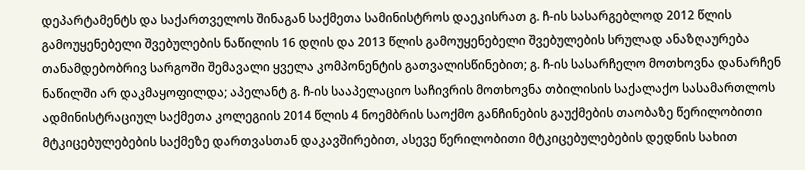დეპარტამენტს და საქართველოს შინაგან საქმეთა სამინისტროს დაეკისრათ გ. ჩ-ის სასარგებლოდ 2012 წლის გამოუყენებელი შვებულების ნაწილის 16 დღის და 2013 წლის გამოუყენებელი შვებულების სრულად ანაზღაურება თანამდებობრივ სარგოში შემავალი ყველა კომპონენტის გათვალისწინებით; გ. ჩ-ის სასარჩელო მოთხოვნა დანარჩენ ნაწილში არ დაკმაყოფილდა; აპელანტ გ. ჩ-ის სააპელაციო საჩივრის მოთხოვნა თბილისის საქალაქო სასამართლოს ადმინისტრაციულ საქმეთა კოლეგიის 2014 წლის 4 ნოემბრის საოქმო განჩინების გაუქმების თაობაზე წერილობითი მტკიცებულებების საქმეზე დართვასთან დაკავშირებით, ასევე წერილობითი მტკიცებულებების დედნის სახით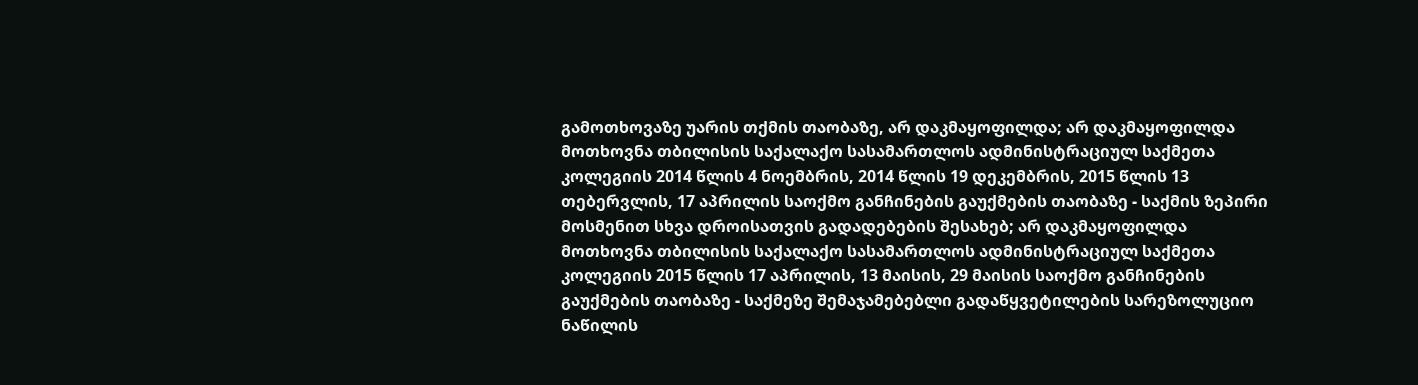გამოთხოვაზე უარის თქმის თაობაზე, არ დაკმაყოფილდა; არ დაკმაყოფილდა მოთხოვნა თბილისის საქალაქო სასამართლოს ადმინისტრაციულ საქმეთა კოლეგიის 2014 წლის 4 ნოემბრის, 2014 წლის 19 დეკემბრის, 2015 წლის 13 თებერვლის, 17 აპრილის საოქმო განჩინების გაუქმების თაობაზე - საქმის ზეპირი მოსმენით სხვა დროისათვის გადადებების შესახებ; არ დაკმაყოფილდა მოთხოვნა თბილისის საქალაქო სასამართლოს ადმინისტრაციულ საქმეთა კოლეგიის 2015 წლის 17 აპრილის, 13 მაისის, 29 მაისის საოქმო განჩინების გაუქმების თაობაზე - საქმეზე შემაჯამებებლი გადაწყვეტილების სარეზოლუციო ნაწილის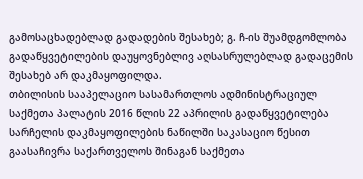გამოსაცხადებლად გადადების შესახებ; გ. ჩ-ის შუამდგომლობა გადაწყვეტილების დაუყოვნებლივ აღსასრულებლად გადაცემის შესახებ არ დაკმაყოფილდა.
თბილისის სააპელაციო სასამართლოს ადმინისტრაციულ საქმეთა პალატის 2016 წლის 22 აპრილის გადაწყვეტილება სარჩელის დაკმაყოფილების ნაწილში საკასაციო წესით გაასაჩივრა საქართველოს შინაგან საქმეთა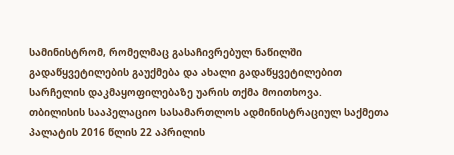სამინისტრომ, რომელმაც გასაჩივრებულ ნაწილში გადაწყვეტილების გაუქმება და ახალი გადაწყვეტილებით სარჩელის დაკმაყოფილებაზე უარის თქმა მოითხოვა.
თბილისის სააპელაციო სასამართლოს ადმინისტრაციულ საქმეთა პალატის 2016 წლის 22 აპრილის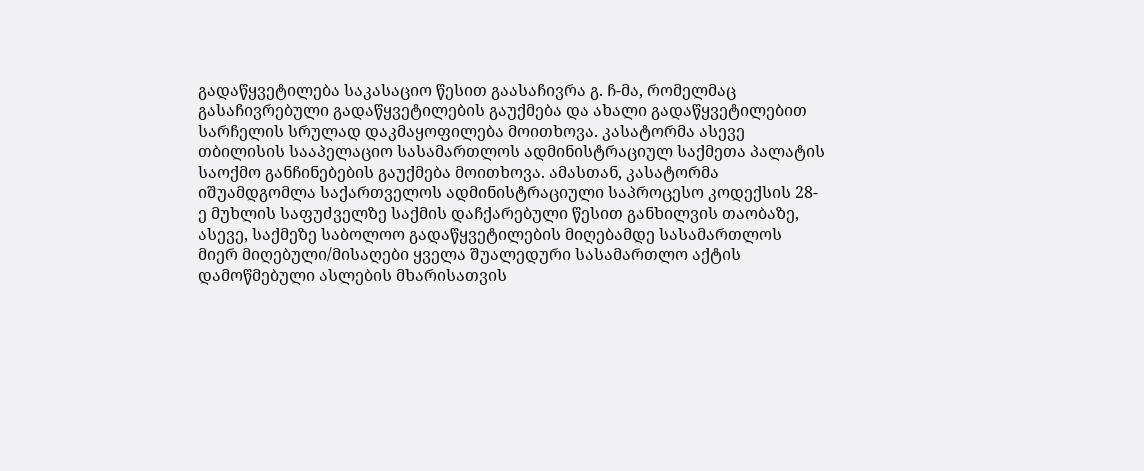გადაწყვეტილება საკასაციო წესით გაასაჩივრა გ. ჩ-მა, რომელმაც გასაჩივრებული გადაწყვეტილების გაუქმება და ახალი გადაწყვეტილებით სარჩელის სრულად დაკმაყოფილება მოითხოვა. კასატორმა ასევე თბილისის სააპელაციო სასამართლოს ადმინისტრაციულ საქმეთა პალატის საოქმო განჩინებების გაუქმება მოითხოვა. ამასთან, კასატორმა იშუამდგომლა საქართველოს ადმინისტრაციული საპროცესო კოდექსის 28-ე მუხლის საფუძველზე საქმის დაჩქარებული წესით განხილვის თაობაზე, ასევე, საქმეზე საბოლოო გადაწყვეტილების მიღებამდე სასამართლოს მიერ მიღებული/მისაღები ყველა შუალედური სასამართლო აქტის დამოწმებული ასლების მხარისათვის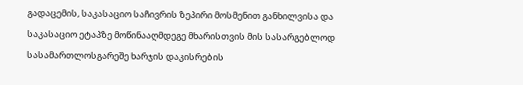გადაცემის, საკასაციო საჩივრის ზეპირი მოსმენით განხილვისა და საკასაციო ეტაპზე მოწინააღმდეგე მხარისთვის მის სასარგებლოდ სასამართლოსგარეშე ხარჯის დაკისრების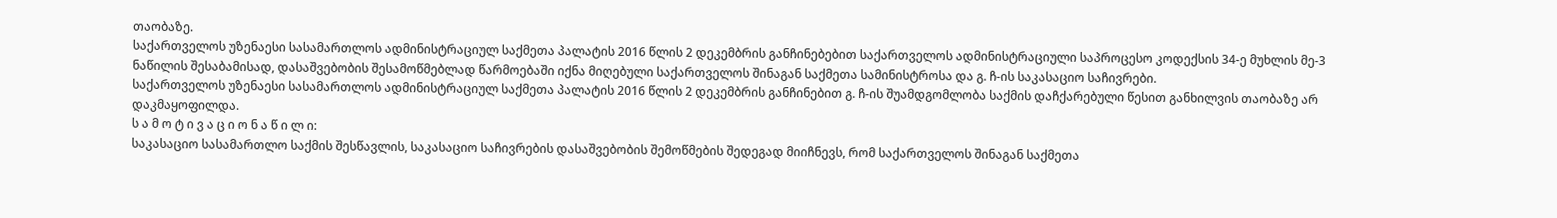თაობაზე.
საქართველოს უზენაესი სასამართლოს ადმინისტრაციულ საქმეთა პალატის 2016 წლის 2 დეკემბრის განჩინებებით საქართველოს ადმინისტრაციული საპროცესო კოდექსის 34-ე მუხლის მე-3 ნაწილის შესაბამისად, დასაშვებობის შესამოწმებლად წარმოებაში იქნა მიღებული საქართველოს შინაგან საქმეთა სამინისტროსა და გ. ჩ-ის საკასაციო საჩივრები.
საქართველოს უზენაესი სასამართლოს ადმინისტრაციულ საქმეთა პალატის 2016 წლის 2 დეკემბრის განჩინებით გ. ჩ-ის შუამდგომლობა საქმის დაჩქარებული წესით განხილვის თაობაზე არ დაკმაყოფილდა.
ს ა მ ო ტ ი ვ ა ც ი ო ნ ა წ ი ლ ი:
საკასაციო სასამართლო საქმის შესწავლის, საკასაციო საჩივრების დასაშვებობის შემოწმების შედეგად მიიჩნევს, რომ საქართველოს შინაგან საქმეთა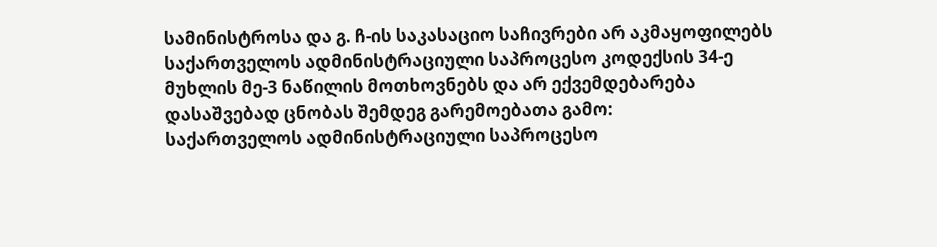სამინისტროსა და გ. ჩ-ის საკასაციო საჩივრები არ აკმაყოფილებს საქართველოს ადმინისტრაციული საპროცესო კოდექსის 34-ე მუხლის მე-3 ნაწილის მოთხოვნებს და არ ექვემდებარება დასაშვებად ცნობას შემდეგ გარემოებათა გამო:
საქართველოს ადმინისტრაციული საპროცესო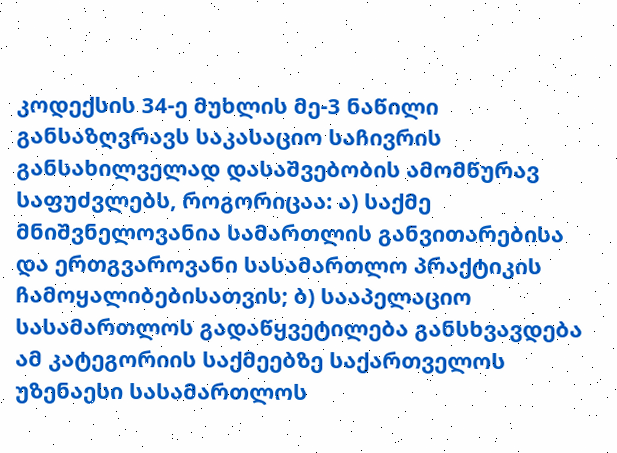კოდექსის 34-ე მუხლის მე-3 ნაწილი განსაზღვრავს საკასაციო საჩივრის განსახილველად დასაშვებობის ამომწურავ საფუძვლებს, როგორიცაა: ა) საქმე მნიშვნელოვანია სამართლის განვითარებისა და ერთგვაროვანი სასამართლო პრაქტიკის ჩამოყალიბებისათვის; ბ) სააპელაციო სასამართლოს გადაწყვეტილება განსხვავდება ამ კატეგორიის საქმეებზე საქართველოს უზენაესი სასამართლოს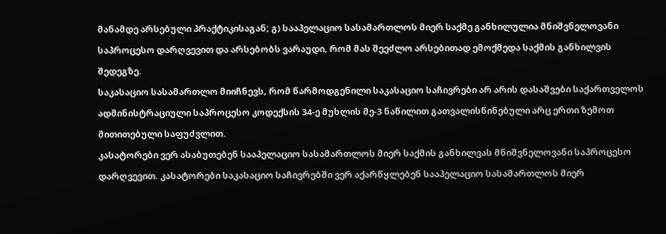მანამდე არსებული პრაქტიკისაგან; გ) სააპელაციო სასამართლოს მიერ საქმე განხილულია მნიშვნელოვანი საპროცესო დარღვევით და არსებობს ვარაუდი, რომ მას შეეძლო არსებითად ემოქმედა საქმის განხილვის შედეგზე.
საკასაციო სასამართლო მიიჩნევს, რომ წარმოდგენილი საკასაციო საჩივრები არ არის დასაშვები საქართველოს ადმინისტრაციული საპროცესო კოდექსის 34-ე მუხლის მე-3 ნაწილით გათვალისწინებული არც ერთი ზემოთ მითითებული საფუძვლით.
კასატორები ვერ ასაბუთებენ სააპელაციო სასამართლოს მიერ საქმის განხილვას მნიშვნელოვანი საპროცესო დარღვევით. კასატორები საკასაციო საჩივრებში ვერ აქარწყლებენ სააპელაციო სასამართლოს მიერ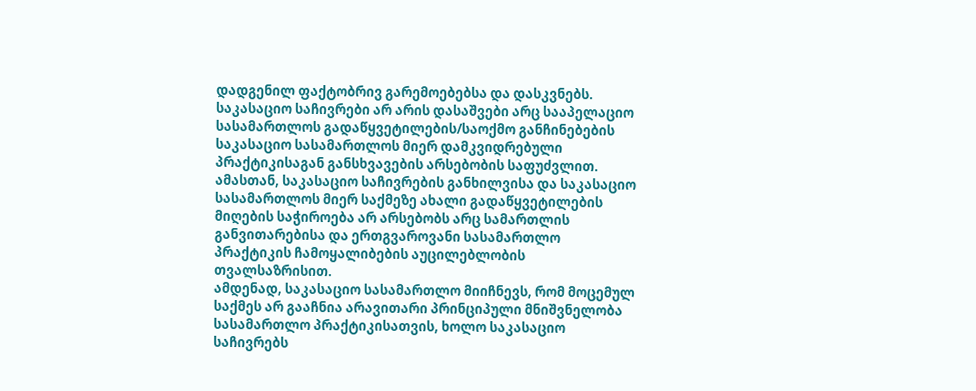დადგენილ ფაქტობრივ გარემოებებსა და დასკვნებს.
საკასაციო საჩივრები არ არის დასაშვები არც სააპელაციო სასამართლოს გადაწყვეტილების/საოქმო განჩინებების საკასაციო სასამართლოს მიერ დამკვიდრებული პრაქტიკისაგან განსხვავების არსებობის საფუძვლით. ამასთან, საკასაციო საჩივრების განხილვისა და საკასაციო სასამართლოს მიერ საქმეზე ახალი გადაწყვეტილების მიღების საჭიროება არ არსებობს არც სამართლის განვითარებისა და ერთგვაროვანი სასამართლო პრაქტიკის ჩამოყალიბების აუცილებლობის თვალსაზრისით.
ამდენად, საკასაციო სასამართლო მიიჩნევს, რომ მოცემულ საქმეს არ გააჩნია არავითარი პრინციპული მნიშვნელობა სასამართლო პრაქტიკისათვის, ხოლო საკასაციო საჩივრებს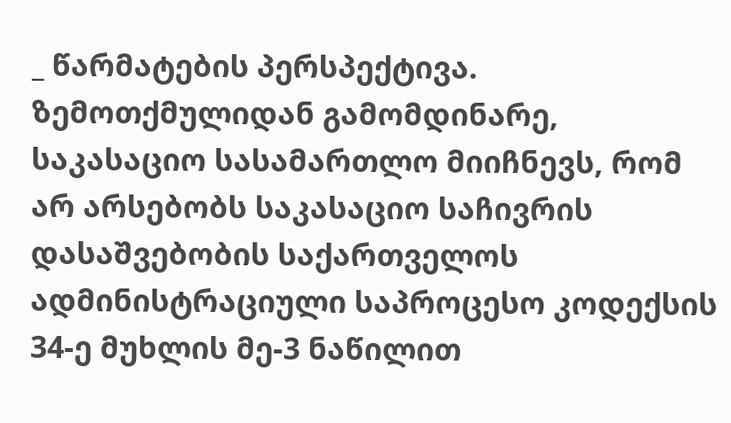_ წარმატების პერსპექტივა.
ზემოთქმულიდან გამომდინარე, საკასაციო სასამართლო მიიჩნევს, რომ არ არსებობს საკასაციო საჩივრის დასაშვებობის საქართველოს ადმინისტრაციული საპროცესო კოდექსის 34-ე მუხლის მე-3 ნაწილით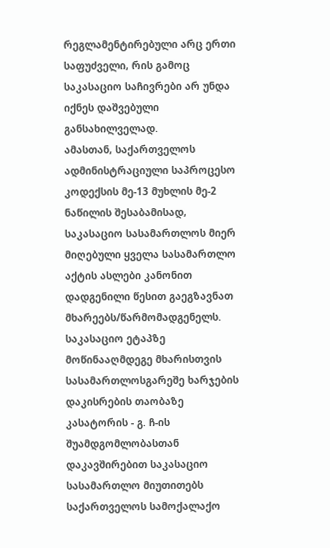რეგლამენტირებული არც ერთი საფუძველი, რის გამოც საკასაციო საჩივრები არ უნდა იქნეს დაშვებული განსახილველად.
ამასთან, საქართველოს ადმინისტრაციული საპროცესო კოდექსის მე-13 მუხლის მე-2 ნაწილის შესაბამისად, საკასაციო სასამართლოს მიერ მიღებული ყველა სასამართლო აქტის ასლები კანონით დადგენილი წესით გაეგზავნათ მხარეებს/წარმომადგენელს.
საკასაციო ეტაპზე მოწინააღმდეგე მხარისთვის სასამართლოსგარეშე ხარჯების დაკისრების თაობაზე კასატორის - გ. ჩ-ის შუამდგომლობასთან დაკავშირებით საკასაციო სასამართლო მიუთითებს საქართველოს სამოქალაქო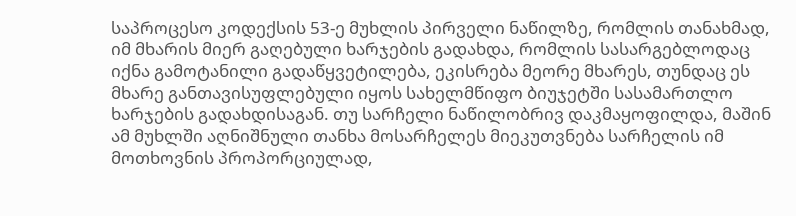საპროცესო კოდექსის 53-ე მუხლის პირველი ნაწილზე, რომლის თანახმად, იმ მხარის მიერ გაღებული ხარჯების გადახდა, რომლის სასარგებლოდაც იქნა გამოტანილი გადაწყვეტილება, ეკისრება მეორე მხარეს, თუნდაც ეს მხარე განთავისუფლებული იყოს სახელმწიფო ბიუჯეტში სასამართლო ხარჯების გადახდისაგან. თუ სარჩელი ნაწილობრივ დაკმაყოფილდა, მაშინ ამ მუხლში აღნიშნული თანხა მოსარჩელეს მიეკუთვნება სარჩელის იმ მოთხოვნის პროპორციულად,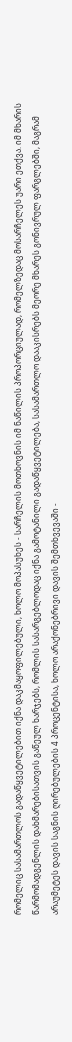რომელიც სასამართლოს გადაწყვეტილებით იქნა დაკმაყოფილებული, ხოლო მოპასუხეს - სარჩელის მოთხოვნის იმ ნაწილის პროპორციულად, რომელზედაც მოსარჩელეს უარი ეთქვა. იმ მხარის წარმომადგენლის დახმარებისათვის გაწეულ ხარჯებს, რომლის სასარგებლოდაც იქნა გამოტანილი გადაწყვეტილება, სასამართლო დააკისრებს მეორე მხარეს გონივრულ ფარგლებში, მაგრამ არაუმეტეს დავის საგნის ღირებულების 4 პროცენტისა, ხოლო არაქონებრივი დავის შემთხვევაში -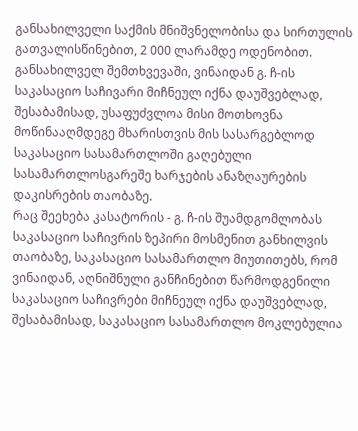განსახილველი საქმის მნიშვნელობისა და სირთულის გათვალისწინებით, 2 000 ლარამდე ოდენობით. განსახილველ შემთხვევაში, ვინაიდან გ. ჩ-ის საკასაციო საჩივარი მიჩნეულ იქნა დაუშვებლად, შესაბამისად, უსაფუძვლოა მისი მოთხოვნა მოწინააღმდეგე მხარისთვის მის სასარგებლოდ საკასაციო სასამართლოში გაღებული სასამართლოსგარეშე ხარჯების ანაზღაურების დაკისრების თაობაზე.
რაც შეეხება კასატორის - გ. ჩ-ის შუამდგომლობას საკასაციო საჩივრის ზეპირი მოსმენით განხილვის თაობაზე, საკასაციო სასამართლო მიუთითებს, რომ ვინაიდან, აღნიშნული განჩინებით წარმოდგენილი საკასაციო საჩივრები მიჩნეულ იქნა დაუშვებლად, შესაბამისად, საკასაციო სასამართლო მოკლებულია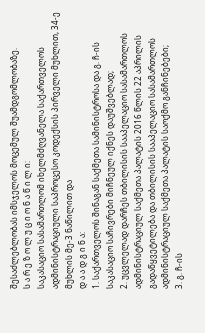შესაძლებლობას იმსჯელოს მოცემულ შუამდგომლობაზე.
ს ა რ ე ზ ო ლ უ ც ი ო ნ ა წ ი ლ ი:
საკასაციო სასამართლომ იხელმძღვანელა საქართველოს ადმინისტრაციული საპროცესო კოდექსის პირველი მუხლით, 34-ე მუხლის მე-3 ნაწილით და
დ ა ა დ გ ი ნ ა:
1. საქართველოს შინაგან საქმეთა სამინისტროსა და გ. ჩ-ის საკასაციო საჩივრები მიჩნეულ იქნეს დაუშვებლად;
2. უცვლელად დარჩეს თბილისის სააპელაციო სასამართლოს ადმინისტრაციულ საქმეთა პალატის 2016 წლის 22 აპრილის გადაწყვეტილება და თბილისის სააპელაციო სასამართლოს ადმინისტრაციულ საქმეთა პალატის საოქმო განჩინებები;
3. გ. ჩ-ის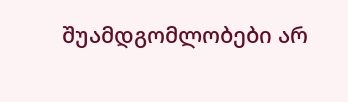შუამდგომლობები არ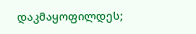დაკმაყოფილდეს;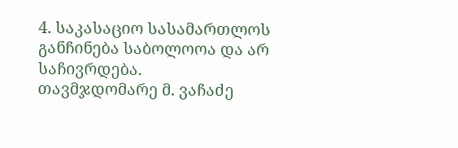4. საკასაციო სასამართლოს განჩინება საბოლოოა და არ საჩივრდება.
თავმჯდომარე მ. ვაჩაძე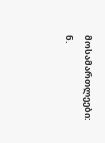მოსამართლეები: ნ.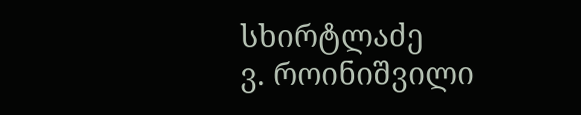სხირტლაძე
ვ. როინიშვილი